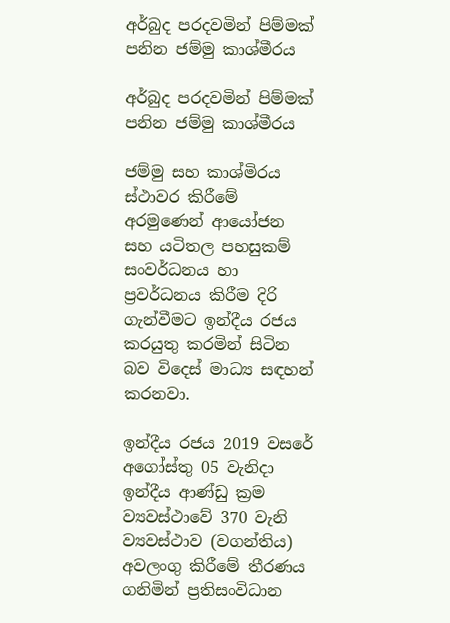අර්බුද පරදවමින් පිම්මක් පනින ජම්මු කාශ්මීරය

අර්බුද පරදවමින් පිම්මක් පනින ජම්මු කාශ්මීරය

ජම්මු සහ කාශ්මිරය ස්ථාවර කිරීමේ අරමුණෙන් ආයෝජන සහ යටිතල පහසුකම් සංවර්ධනය හා ප්‍රවර්ධනය කිරීම දිරි ගැන්වීමට ඉන්දීය රජය කරයුතු කරමින් සිටින බව විදෙස් මාධ්‍ය සඳහන් කරනවා.

ඉන්දීය රජය 2019 වසරේ අගෝස්තු 05 වැනිදා ඉන්දීය ආණ්ඩු ක්‍රම ව්‍යවස්ථාවේ 370 වැනි ව්‍යවස්ථාව (වගන්තිය) අවලංගු කිරීමේ තීරණය ගනිමින් ප්‍රතිසංවිධාන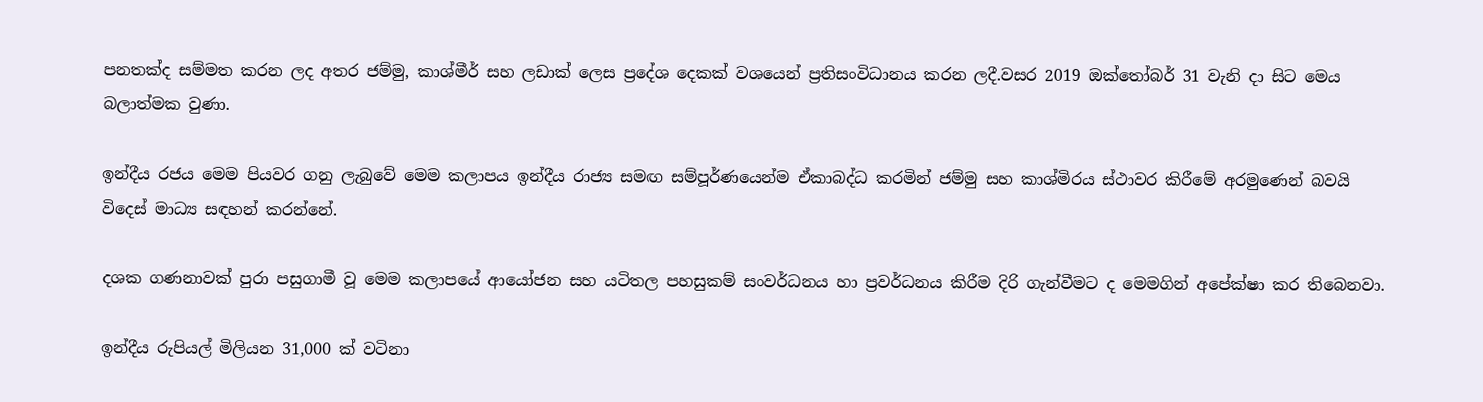පනතක්ද සම්මත කරන ලද අතර ජම්මු, කාශ්මීර් සහ ලඩාක් ලෙස ප්‍රදේශ දෙකක් වශයෙන් ප්‍රතිසංවිධානය කරන ලදී.වසර 2019 ඔක්තෝබර් 31 වැනි දා සිට මෙය බලාත්මක වුණා.

ඉන්දීය රජය මෙම පියවර ගනු ලැබුවේ මෙම කලාපය ඉන්දීය රාජ්‍ය සමඟ සම්පූර්ණයෙන්ම ඒකාබද්ධ කරමින් ජම්මු සහ කාශ්මිරය ස්ථාවර කිරීමේ අරමුණෙන් බවයි විදෙස් මාධ්‍ය සඳහන් කරන්නේ.

දශක ගණනාවක් පුරා පසුගාමී වූ මෙම කලාපයේ ආයෝජන සහ යටිතල පහසුකම් සංවර්ධනය හා ප්‍රවර්ධනය කිරීම දිරි ගැන්වීමට ද මෙමගින් අපේක්ෂා කර තිබෙනවා.

ඉන්දීය රුපියල් මිලියන 31,000 ක් වටිනා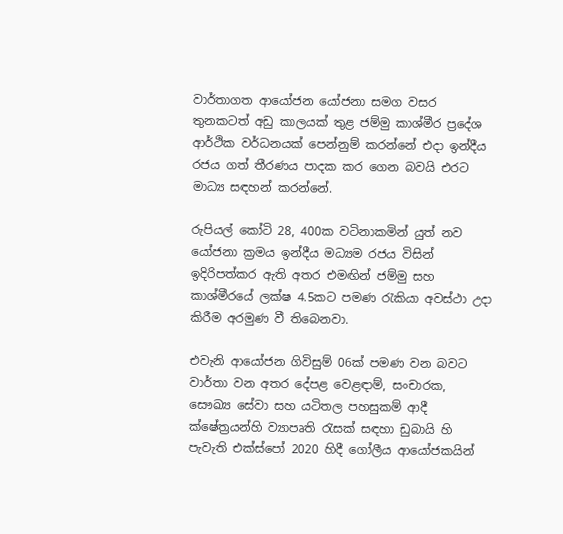වාර්තාගත ආයෝජන යෝජනා සමග වසර තුනකටත් අඩු කාලයක් තුළ ජම්මු කාශ්මීර ප්‍රදේශ ආර්ථික වර්ධනයක් පෙන්නුම් කරන්නේ එදා ඉන්දීය රජය ගත් තීරණය පාදක කර ගෙන බවයි එරට මාධ්‍ය සඳහන් කරන්නේ.

රුපියල් කෝටි 28, 400ක වටිනාකමින් යුත් නව යෝජනා ක්‍රමය ඉන්දීය මධ්‍යම රජය විසින් ඉදිරිපත්කර ඇති අතර එමඟින් ජම්මු සහ කාශ්මීරයේ ලක්ෂ 4.5කට පමණ රැකියා අවස්ථා උදා කිරීම අරමුණ වී තිබෙනවා.

එවැනි ආයෝජන ගිවිසුම් 06ක් පමණ වන බවට වාර්තා වන අතර දේපළ වෙළඳාම්, සංචාරක, සෞඛ්‍ය සේවා සහ යටිතල පහසුකම් ආදී ක්ෂේත්‍රයන්හි ව්‍යාපෘති රැසක් සඳහා ඩුබායි හි පැවැති එක්ස්පෝ 2020 හිදී ගෝලීය ආයෝජකයින්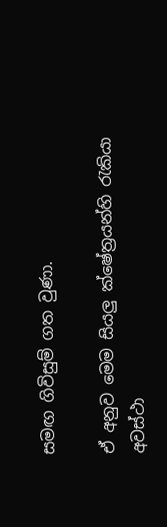සමඟ ගිවිසුම් ගත වුණා.

ඒ අනුව මෙම සියලු ක්ෂේත්‍රයන්හි රැකියා අවස්ථා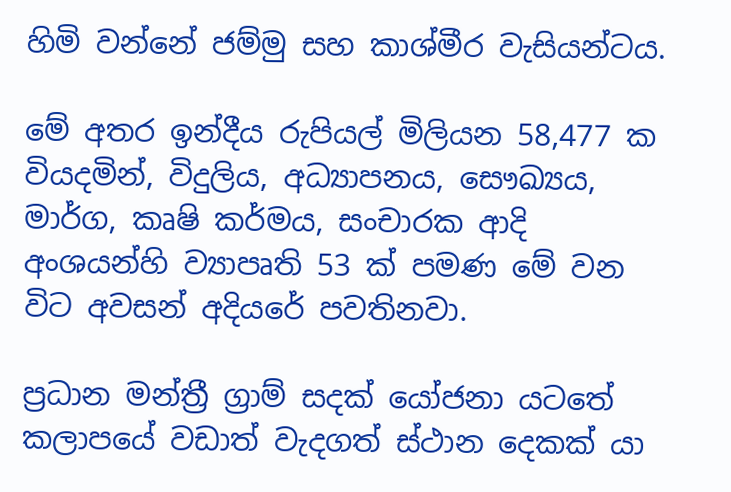හිමි වන්නේ ජම්මු සහ කාශ්මීර වැසියන්ටය.

මේ අතර ඉන්දීය රුපියල් මිලියන 58,477 ක වියදමින්, විදුලිය, අධ්‍යාපනය, සෞඛ්‍යය, මාර්ග, කෘෂි කර්මය, සංචාරක ආදි අංශයන්හි ව්‍යාපෘති 53 ක් පමණ මේ වන විට අවසන් අදියරේ පවතිනවා.

ප්‍රධාන මන්ත්‍රී ග්‍රාම් සදක් යෝජනා යටතේ කලාපයේ වඩාත් වැදගත් ස්ථාන දෙකක් යා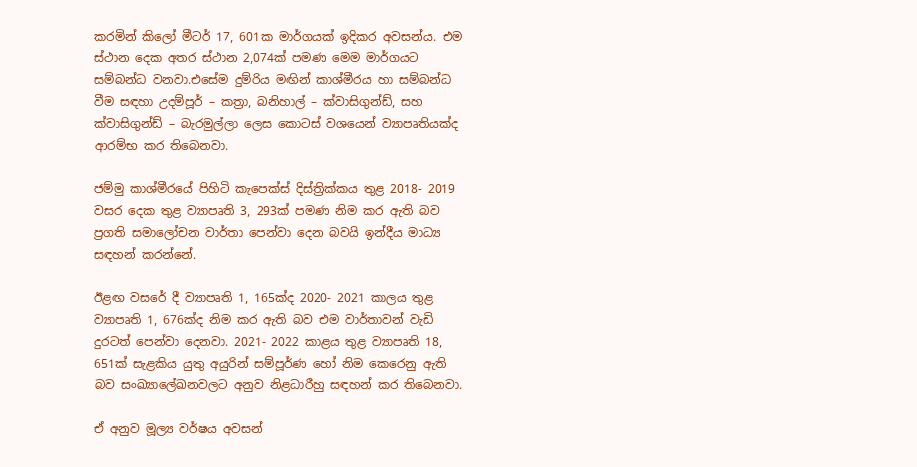කරමින් කිලෝ මීටර් 17, 601ක මාර්ගයක් ඉදිකර අවසන්ය. එම ස්ථාන දෙක අතර ස්ථාන 2,074ක් පමණ මෙම මාර්ගයට සම්බන්ධ වනවා.එසේම දුම්රිය මඟින් කාශ්මීරය හා සම්බන්ධ වීම සඳහා උදම්පූර් – කත්‍රා, බනිහාල් – ක්වාසිගුන්ඩ්, සහ ක්වාසිගුන්ඩ් – බැරමුල්ලා ලෙස කොටස් වශයෙන් ව්‍යාපෘතියක්ද ආරම්භ කර තිබෙනවා.

ජම්මු කාශ්මීරයේ පිහිටි කැපෙක්ස් දිස්ත්‍රික්කය තුළ 2018- 2019 වසර දෙක තුළ ව්‍යාපෘති 3, 293ක් පමණ නිම කර ඇති බව ප්‍රගති සමාලෝචන වාර්තා පෙන්වා දෙන බවයි ඉන්දීය මාධ්‍ය සඳහන් කරන්නේ.

ඊළඟ වසරේ දී ව්‍යාපෘති 1, 165ක්ද 2020- 2021 කාලය තුළ ව්‍යාපෘති 1, 676ක්ද නිම කර ඇති බව එම වාර්තාවන් වැඩි දුරටත් පෙන්වා දෙනවා. 2021- 2022 කාළය තුළ ව්‍යාපෘති 18, 651ක් සැළකිය යුතු අයුරින් සම්පූර්ණ හෝ නිම කෙරෙනු ඇති බව සංඛ්‍යාලේඛනවලට අනුව නිළධාරීහු සඳහන් කර තිබෙනවා.

ඒ අනුව මූල්‍ය වර්ෂය අවසන්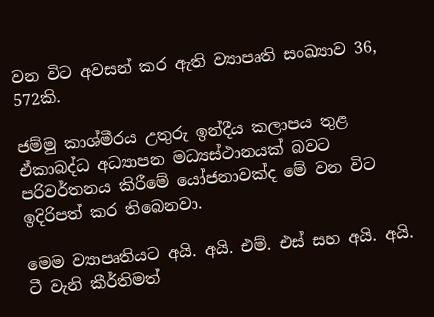වන විට අවසන් කර ඇති ව්‍යාපෘති සංඛ්‍යාව 36, 572කි.

ජම්මු කාශ්මීරය උතුරු ඉන්දීය කලාපය තුළ ඒකාබද්ධ අධ්‍යාපන මධ්‍යස්ථානයක් බවට පරිවර්තනය කිරීමේ යෝජනාවක්ද මේ වන විට ඉදිරිපත් කර තිබෙනවා.

මෙම ව්‍යාපෘතියට අයි. අයි. එම්. එස් සහ අයි. අයි. ටී වැනි කීර්තිමත්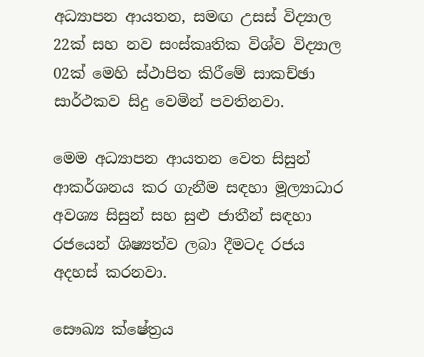අධ්‍යාපන ආයතන, සමඟ උසස් විද්‍යාල 22ක් සහ නව සංස්කෘතික විශ්ව විද්‍යාල 02ක් මෙහි ස්ථාපිත කිරීමේ සාකච්ඡා සාර්ථකව සිදු වෙමින් පවතිනවා.

මෙම අධ්‍යාපන ආයතන වෙත සිසුන් ආකර්ශනය කර ගැනීම සඳහා මූල්‍යාධාර අවශ්‍ය සිසුන් සහ සුළු ජාතීන් සඳහා රජයෙන් ශිෂ්‍යත්ව ලබා දීමටද රජය අදහස් කරනවා.

සෞඛ්‍ය ක්ෂේත්‍රය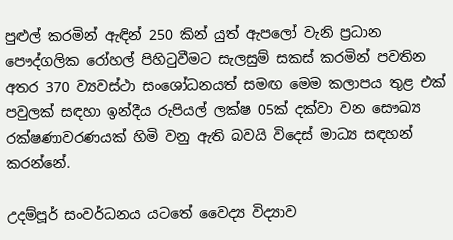පුළුල් කරමින් ඇඳින් 250 කින් යුත් ඇපලෝ වැනි ප්‍රධාන පෞද්ගලික රෝහල් පිහිටුවීමට සැලසුම් සකස් කරමින් පවතින අතර 370 ව්‍යවස්ථා සංශෝධනයත් සමඟ මෙම කලාපය තුළ එක් පවුලක් සඳහා ඉන්දීය රුපියල් ලක්ෂ 05ක් දක්වා වන සෞඛ්‍ය රක්ෂණාවරණයක් හිමි වනු ඇති බවයි විදෙස් මාධ්‍ය සඳහන් කරන්නේ.

උදම්පූර් සංවර්ධනය යටතේ වෛද්‍ය විද්‍යාව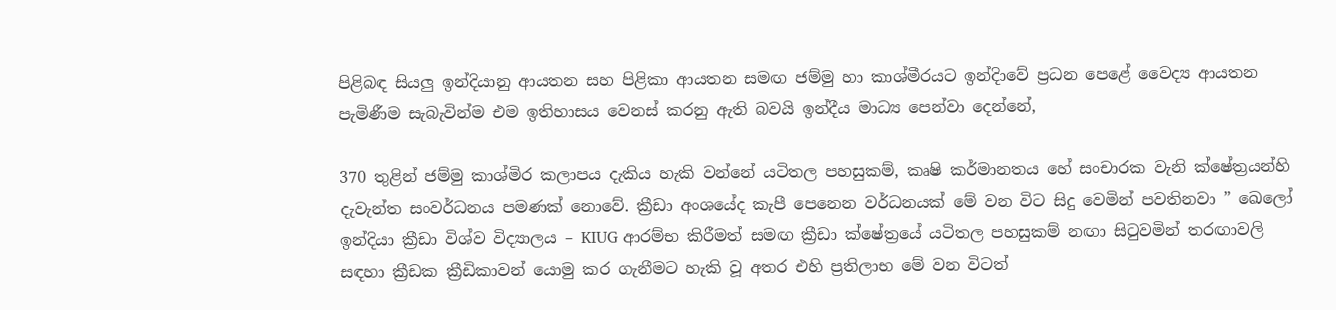පිළිබඳ සියලු ඉන්දියානු ආයතන සහ පිළිකා ආයතන සමඟ ජම්මු හා කාශ්මීරයට ඉන්දිාවේ ප්‍රධන පෙළේ වෛද්‍ය ආයතන පැමිණීම සැබැවින්ම එම ඉතිහාසය වෙනස් කරනු ඇති බවයි ඉන්දීය මාධ්‍ය පෙන්වා දෙන්නේ,

370 තුළින් ජම්මු කාශ්මිර කලාපය දැකිය හැකි වන්නේ යටිතල පහසුකම්, කෘෂි කර්මානතය හේ සංචාරක වැනි ක්ෂේත්‍රයන්හි දැවැන්ත සංවර්ධනය පමණක් නොවේ. ක්‍රීඩා අංශයේද කැපී පෙනෙන වර්ධනයක් මේ වන විට සිදු වෙමින් පවතිනවා ” ඛෙලෝ ඉන්දියා ක්‍රීඩා විශ්ව විද්‍යාලය – KIUG ආරම්භ කිරීමත් සමඟ ක්‍රීඩා ක්ෂේත්‍රයේ යටිතල පහසුකම් නඟා සිටුවමින් තරඟාවලි සඳහා ක්‍රීඩක ක්‍රීඩිකාවන් යොමු කර ගැනීමට හැකි වූ අතර එහි ප්‍රතිලාභ මේ වන විටත්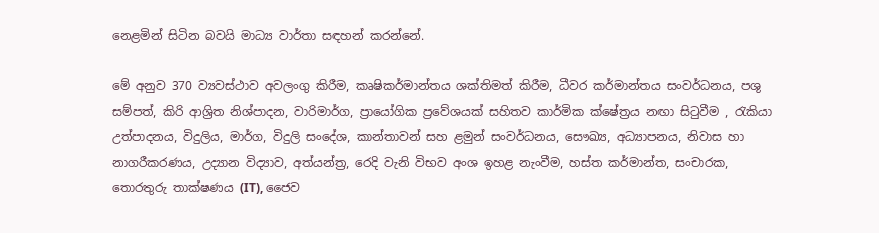නෙළමින් සිටින බවයි මාධ්‍ය වාර්තා සඳහන් කරන්නේ.

මේ අනුව 370 ව්‍යවස්ථාව අවලංගු කිරීම, කෘෂිකර්මාන්තය ශක්තිමත් කිරීම, ධීවර කර්මාන්තය සංවර්ධනය, පශු සම්පත්, කිරි ආශ්‍රිත නිශ්පාදන, වාරිමාර්ග, ප්‍රායෝගික ප්‍රවේශයක් සහිතව කාර්මික ක්ෂේත්‍රය නඟා සිටුවීම , රැකියා උත්පාදනය, විදුලිය, මාර්ග, විදුලි සංදේශ, කාන්තාවන් සහ ළමුන් සංවර්ධනය, සෞඛ්‍ය, අධ්‍යාපනය, නිවාස හා නාගරීකරණය, උද්‍යාන විද්‍යාව, අත්යන්ත්‍ර, රෙදි වැනි විභව අංශ ඉහළ නැංවීම, හස්ත කර්මාන්ත, සංචාරක, තොරතුරු තාක්ෂණය (IT), ජෛව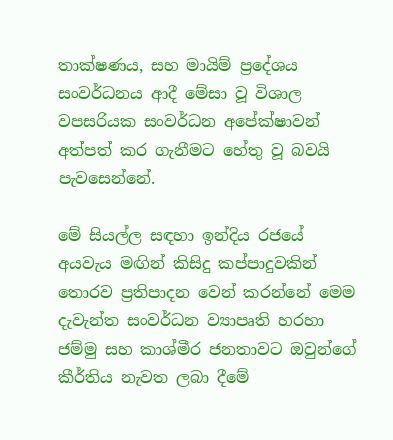තාක්ෂණය, සහ මායිම් ප්‍රදේශය සංවර්ධනය ආදී මේසා වූ විශාල වපසරියක සංවර්ධන අපේක්ෂාවන් අත්පත් කර ගැනීමට හේතු වූ බවයි පැවසෙන්නේ.

මේ සියල්ල සඳහා ඉන්දිය රජයේ අයවැය මඟින් කිසිදු කප්පාදුවකින් තොරව ප්‍රතිපාදන වෙන් කරන්නේ මෙම දැවැන්ත සංවර්ධන ව්‍යාපෘති හරහා ජම්මු සහ කාශ්මීර ජනතාවට ඔවුන්ගේ කීර්තිය නැවත ලබා දීමේ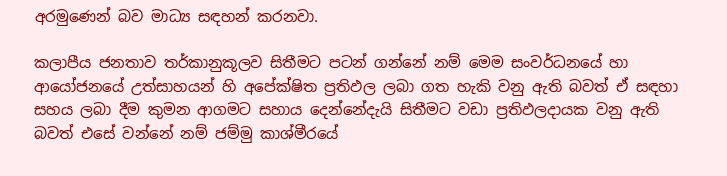අරමුණෙන් බව මාධ්‍ය සඳහන් කරනවා.

කලාපීය ජනතාව තර්කානුකූලව සිතීමට පටන් ගන්නේ නම් මෙම සංවර්ධනයේ හා ආයෝජනයේ උත්සාහයන් හි අපේක්ෂිත ප්‍රතිඵල ලබා ගත හැකි වනු ඇති බවත් ඒ සඳහා සහය ලබා දීම කුමන ආගමට සහාය දෙන්නේදැයි සිතීමට වඩා ප්‍රතිඵලදායක වනු ඇති බවත් එසේ වන්නේ නම් ජම්මු කාශ්මීරයේ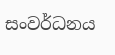සංවර්ධනය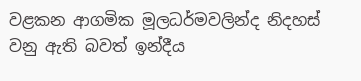වළකන ආගමික මූලධර්මවලින්ද නිදහස් වනු ඇති බවත් ඉන්දීය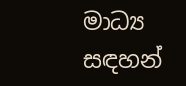මාධ්‍ය සඳහන්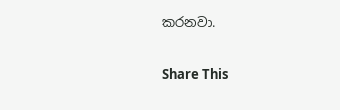කරනවා.

Share This